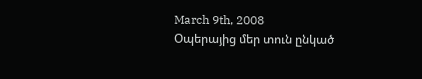March 9th, 2008
Օպերայից մեր տուն ընկած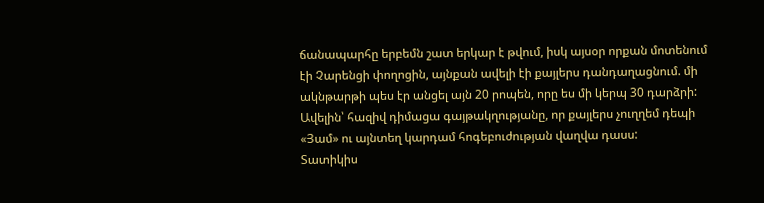ճանապարհը երբեմն շատ երկար է թվում, իսկ այսօր որքան մոտենում էի Չարենցի փողոցին, այնքան ավելի էի քայլերս դանդաղացնում. մի ակնթարթի պես էր անցել այն 20 րոպեն, որը ես մի կերպ 30 դարձրի: Ավելին՝ հազիվ դիմացա գայթակղությանը, որ քայլերս չուղղեմ դեպի «Յամ» ու այնտեղ կարդամ հոգեբուժության վաղվա դասս:
Տատիկիս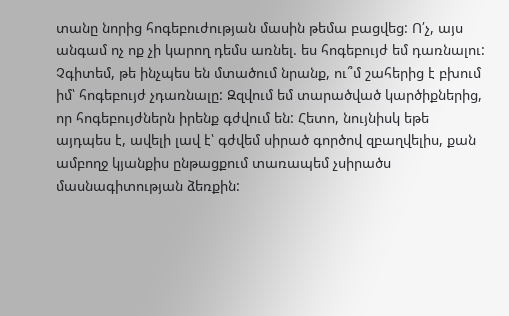տանը նորից հոգեբուժության մասին թեմա բացվեց: Ո՛չ, այս անգամ ոչ ոք չի կարող դեմս առնել. ես հոգեբույժ եմ դառնալու: Չգիտեմ, թե ինչպես են մտածում նրանք, ու՞մ շահերից է բխում իմ՝ հոգեբույժ չդառնալը: Զզվում եմ տարածված կարծիքներից, որ հոգեբույժներն իրենք գժվում են: Հետո, նույնիսկ եթե այդպես է, ավելի լավ է՝ գժվեմ սիրած գործով զբաղվելիս, քան ամբողջ կյանքիս ընթացքում տառապեմ չսիրածս մասնագիտության ձեռքին: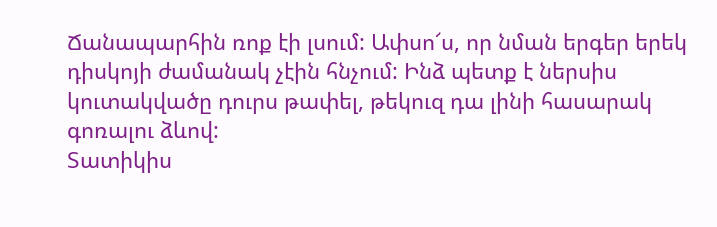Ճանապարհին ռոք էի լսում: Ափսո՜ս, որ նման երգեր երեկ դիսկոյի ժամանակ չէին հնչում: Ինձ պետք է ներսիս կուտակվածը դուրս թափել, թեկուզ դա լինի հասարակ գոռալու ձևով:
Տատիկիս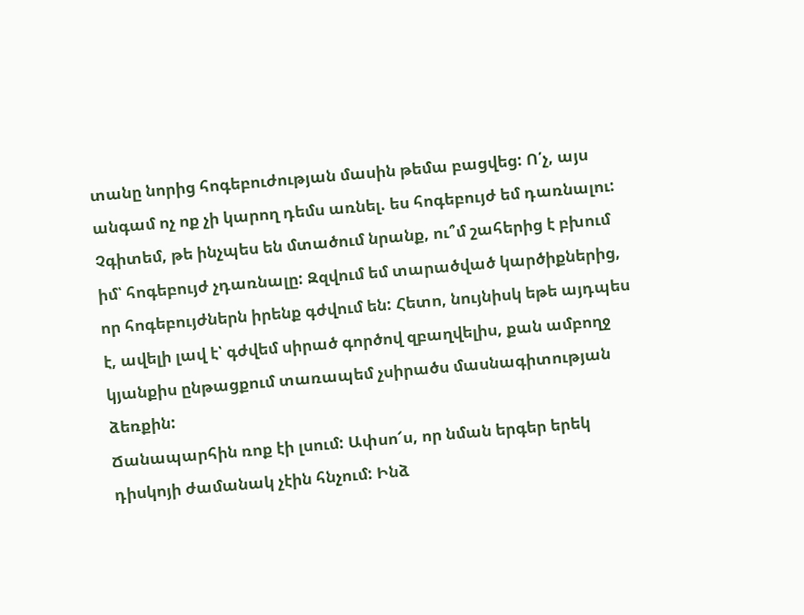տանը նորից հոգեբուժության մասին թեմա բացվեց: Ո՛չ, այս անգամ ոչ ոք չի կարող դեմս առնել. ես հոգեբույժ եմ դառնալու: Չգիտեմ, թե ինչպես են մտածում նրանք, ու՞մ շահերից է բխում իմ՝ հոգեբույժ չդառնալը: Զզվում եմ տարածված կարծիքներից, որ հոգեբույժներն իրենք գժվում են: Հետո, նույնիսկ եթե այդպես է, ավելի լավ է՝ գժվեմ սիրած գործով զբաղվելիս, քան ամբողջ կյանքիս ընթացքում տառապեմ չսիրածս մասնագիտության ձեռքին:
Ճանապարհին ռոք էի լսում: Ափսո՜ս, որ նման երգեր երեկ դիսկոյի ժամանակ չէին հնչում: Ինձ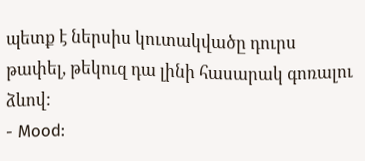պետք է ներսիս կուտակվածը դուրս թափել, թեկուզ դա լինի հասարակ գոռալու ձևով:
- Mood: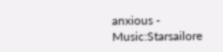anxious - Music:Starsailore